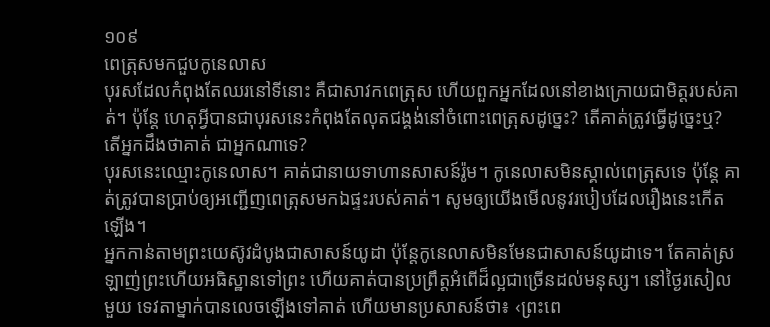១០៩
ពេត្រុសមកជួបកូនេលាស
បុរសដែលកំពុងតែឈរនៅទីនោះ គឺជាសាវកពេត្រុស ហើយពួកអ្នកដែលនៅខាងក្រោយជាមិត្តរបស់គាត់។ ប៉ុន្តែ ហេតុអ្វីបានជាបុរសនេះកំពុងតែលុតជង្គង់នៅចំពោះពេត្រុសដូច្នេះ? តើគាត់ត្រូវធ្វើដូច្នេះឬ? តើអ្នកដឹងថាគាត់ ជាអ្នកណាទេ?
បុរសនេះឈ្មោះកូនេលាស។ គាត់ជានាយទាហានសាសន៍រ៉ូម។ កូនេលាសមិនស្គាល់ពេត្រុសទេ ប៉ុន្តែ គាត់ត្រូវបានប្រាប់ឲ្យអញ្ជើញពេត្រុសមកឯផ្ទះរបស់គាត់។ សូមឲ្យយើងមើលនូវរបៀបដែលរឿងនេះកើតឡើង។
អ្នកកាន់តាមព្រះយេស៊ូវដំបូងជាសាសន៍យូដា ប៉ុន្តែកូនេលាសមិនមែនជាសាសន៍យូដាទេ។ តែគាត់ស្រឡាញ់ព្រះហើយអធិស្ឋានទៅព្រះ ហើយគាត់បានប្រព្រឹត្តអំពើដ៏ល្អជាច្រើនដល់មនុស្ស។ នៅថ្ងៃរសៀលមួយ ទេវតាម្នាក់បានលេចឡើងទៅគាត់ ហើយមានប្រសាសន៍ថា៖ ‹ព្រះពេ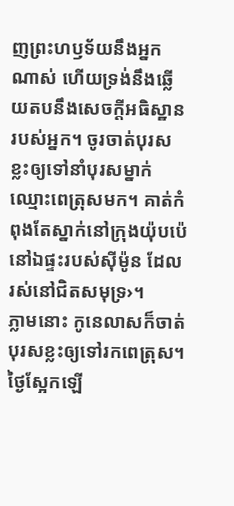ញព្រះហឫទ័យនឹងអ្នកណាស់ ហើយទ្រង់នឹងឆ្លើយតបនឹងសេចក្ដីអធិស្ឋានរបស់អ្នក។ ចូរចាត់បុរសខ្លះឲ្យទៅនាំបុរសម្នាក់ឈ្មោះពេត្រុសមក។ គាត់កំពុងតែស្នាក់នៅក្រុងយ៉ុបប៉េ នៅឯផ្ទះរបស់ស៊ីម៉ូន ដែលរស់នៅជិតសមុទ្រ›។
ភ្លាមនោះ កូនេលាសក៏ចាត់បុរសខ្លះឲ្យទៅរកពេត្រុស។ ថ្ងៃស្អែកឡើ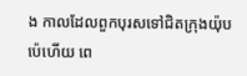ង កាលដែលពួកបុរសទៅជិតក្រុងយ៉ុបប៉េហើយ ពេ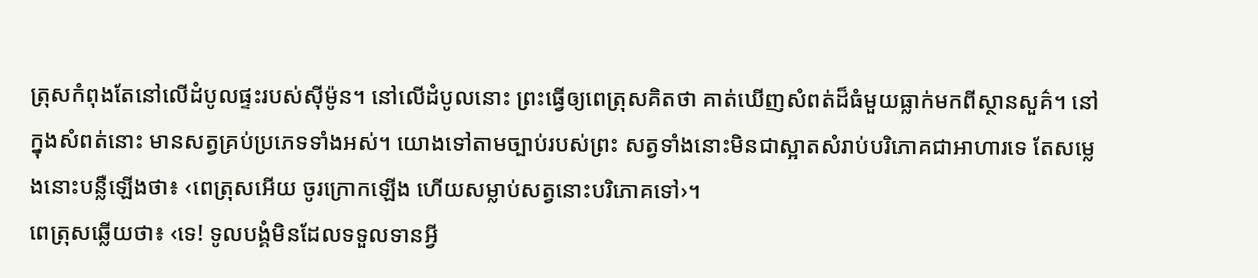ត្រុសកំពុងតែនៅលើដំបូលផ្ទះរបស់ស៊ីម៉ូន។ នៅលើដំបូលនោះ ព្រះធ្វើឲ្យពេត្រុសគិតថា គាត់ឃើញសំពត់ដ៏ធំមួយធ្លាក់មកពីស្ថានសួគ៌។ នៅក្នុងសំពត់នោះ មានសត្វគ្រប់ប្រភេទទាំងអស់។ យោងទៅតាមច្បាប់របស់ព្រះ សត្វទាំងនោះមិនជាស្អាតសំរាប់បរិភោគជាអាហារទេ តែសម្លេងនោះបន្លឺឡើងថា៖ ‹ពេត្រុសអើយ ចូរក្រោកឡើង ហើយសម្លាប់សត្វនោះបរិភោគទៅ›។
ពេត្រុសឆ្លើយថា៖ ‹ទេ! ទូលបង្គំមិនដែលទទួលទានអ្វី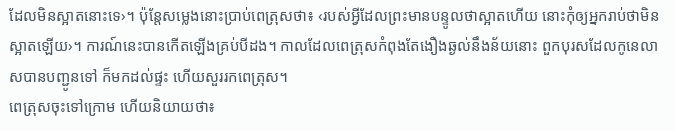ដែលមិនស្អាតនោះទេ›។ ប៉ុន្តែសម្លេងនោះប្រាប់ពេត្រុសថា៖ ‹របស់អ្វីដែលព្រះមានបន្ទូលថាស្អាតហើយ នោះកុំឲ្យអ្នករាប់ថាមិនស្អាតឡើយ›។ ការណ៍នេះបានកើតឡើងគ្រប់បីដង។ កាលដែលពេត្រុសកំពុងតែងឿងឆ្ងល់នឹងន័យនោះ ពួកបុរសដែលកូនេលាសបានបញ្ជូនទៅ ក៏មកដល់ផ្ទះ ហើយសួររកពេត្រុស។
ពេត្រុសចុះទៅក្រោម ហើយនិយាយថា៖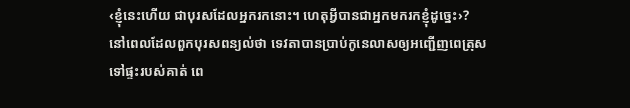‹ខ្ញុំនេះហើយ ជាបុរសដែលអ្នករកនោះ។ ហេតុអ្វីបានជាអ្នកមករកខ្ញុំដូច្នេះ›? នៅពេលដែលពួកបុរសពន្យល់ថា ទេវតាបានប្រាប់កូនេលាសឲ្យអញ្ជើញពេត្រុសទៅផ្ទះរបស់គាត់ ពេ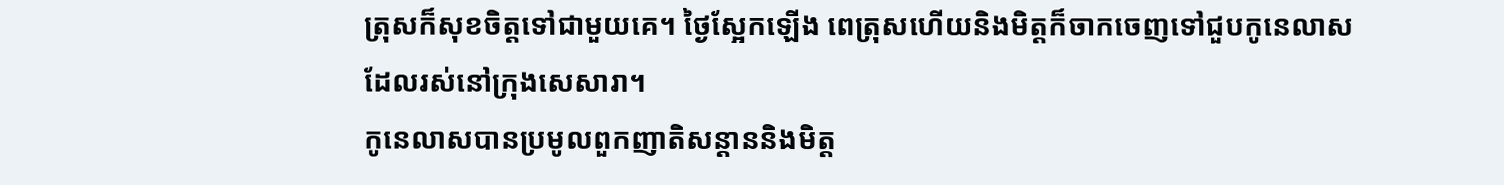ត្រុសក៏សុខចិត្តទៅជាមួយគេ។ ថ្ងៃស្អែកឡើង ពេត្រុសហើយនិងមិត្តក៏ចាកចេញទៅជួបកូនេលាសដែលរស់នៅក្រុងសេសារា។
កូនេលាសបានប្រមូលពួកញាតិសន្ដាននិងមិត្ត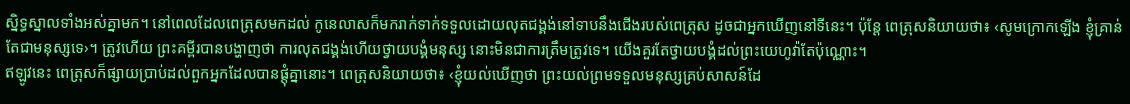ស្និទ្ធស្នាលទាំងអស់គ្នាមក។ នៅពេលដែលពេត្រុសមកដល់ កូនេលាសក៏មករាក់ទាក់ទទួលដោយលុតជង្គង់នៅទាបនឹងជើងរបស់ពេត្រុស ដូចជាអ្នកឃើញនៅទីនេះ។ ប៉ុន្តែ ពេត្រុសនិយាយថា៖ ‹សូមក្រោកឡើង ខ្ញុំគ្រាន់តែជាមនុស្សទេ›។ ត្រូវហើយ ព្រះគម្ពីរបានបង្ហាញថា ការលុតជង្គង់ហើយថ្វាយបង្គំមនុស្ស នោះមិនជាការត្រឹមត្រូវទេ។ យើងគួរតែថ្វាយបង្គំដល់ព្រះយេហូវ៉ាតែប៉ុណ្ណោះ។
ឥឡូវនេះ ពេត្រុសក៏ផ្សាយប្រាប់ដល់ពួកអ្នកដែលបានផ្ដុំគ្នានោះ។ ពេត្រុសនិយាយថា៖ ‹ខ្ញុំយល់ឃើញថា ព្រះយល់ព្រមទទួលមនុស្សគ្រប់សាសន៍ដែ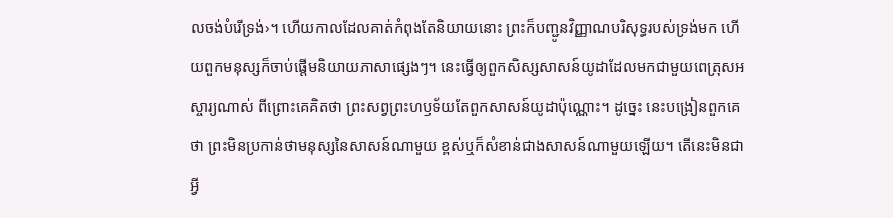លចង់បំរើទ្រង់›។ ហើយកាលដែលគាត់កំពុងតែនិយាយនោះ ព្រះក៏បញ្ជូនវិញ្ញាណបរិសុទ្ធរបស់ទ្រង់មក ហើយពួកមនុស្សក៏ចាប់ផ្ដើមនិយាយភាសាផ្សេងៗ។ នេះធ្វើឲ្យពួកសិស្សសាសន៍យូដាដែលមកជាមួយពេត្រុសអស្ចារ្យណាស់ ពីព្រោះគេគិតថា ព្រះសព្វព្រះហឫទ័យតែពួកសាសន៍យូដាប៉ុណ្ណោះ។ ដូច្នេះ នេះបង្រៀនពួកគេថា ព្រះមិនប្រកាន់ថាមនុស្សនៃសាសន៍ណាមួយ ខ្ពស់ឬក៏សំខាន់ជាងសាសន៍ណាមួយឡើយ។ តើនេះមិនជាអ្វី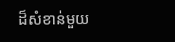ដ៏សំខាន់មួយ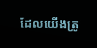ដែលយើងត្រូ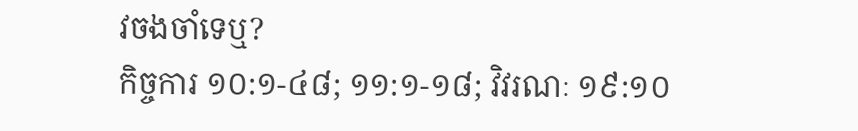វចងចាំទេឬ?
កិច្ចការ ១០:១-៤៨; ១១:១-១៨; វិវរណៈ ១៩:១០